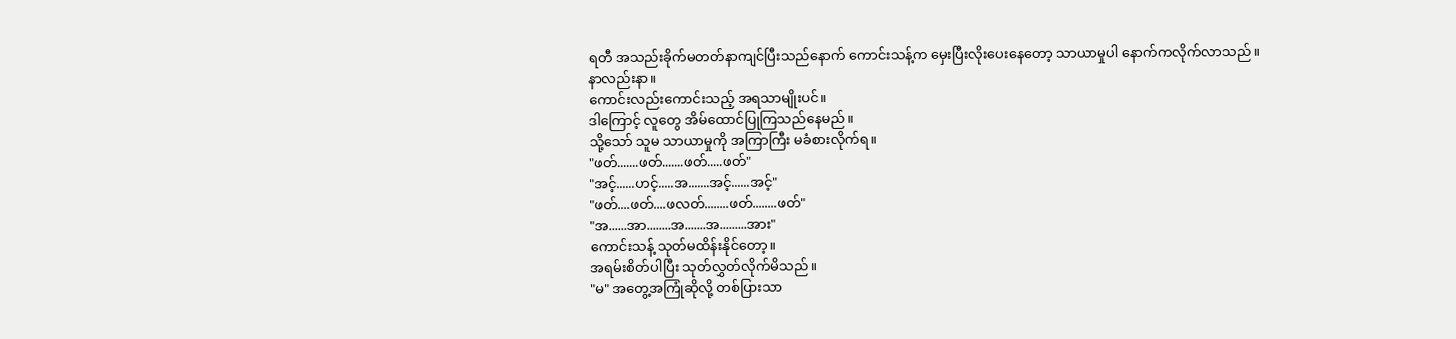ရတီ အသည်းခိုက်မတတ်နာကျင်ပြီးသည်နောက် ကောင်းသန့်က မှေးပြီးလိုးပေးနေတော့ သာယာမှုပါ နောက်ကလိုက်လာသည်။
နာလည်းနာ။
ကောင်းလည်းကောင်းသည့် အရသာမျိုးပင်။
ဒါကြောင့် လူတွေ အိမ်ထောင်ပြုကြသည်နေမည်။
သို့သော် သူမ သာယာမှုကို အကြာကြီး မခံစားလိုက်ရ။
"ဖတ်.......ဖတ်.......ဖတ်.....ဖတ်"
"အင့်......ဟင့်.....အ.......အင့်......အင့်"
"ဖတ်....ဖတ်....ဖလတ်........ဖတ်........ဖတ်"
"အ......အာ........အ.......အ.........အား"
ကောင်းသန့် သုတ်မထိန်းနိုင်တော့။
အရမ်းစိတ်ပါပြီး သုတ်လွှတ်လိုက်မိသည်။
"မ" အတွေ့အကြုံဆိုလို့ တစ်ပြားသာ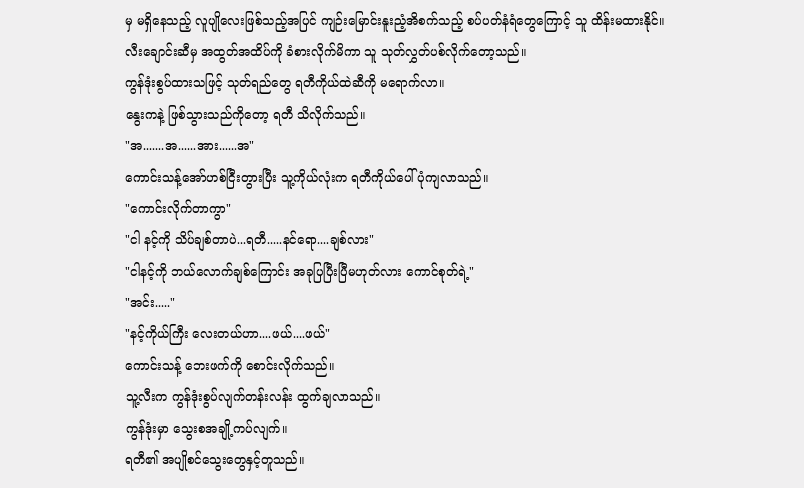မှ မရှိနေသည့် လူပျိုလေးဖြစ်သည့်အပြင် ကျဉ်းမြောင်းနူးညံ့အိစက်သည့် စပ်ပတ်နံရံတွေကြောင့် သူ ထိန်းမထားနိုင်။
လီးချောင်းဆီမှ အထွတ်အထိပ်ကို ခံစားလိုက်မိကာ သူ သုတ်လွှတ်ပစ်လိုက်တော့သည်။
ကွန်ဒုံးစွပ်ထားသဖြင့် သုတ်ရည်တွေ ရတီကိုယ်ထဲဆီကို မရောက်လာ။
နွေးကနဲ့ ဖြစ်သွားသည်ကိုတော့ ရတီ သိလိုက်သည်။
"အ.......အ......အား......အ"
ကောင်းသန့်အော်ဟစ်ငြီးတွားပြီး သူ့ကိုယ်လုံးက ရတီကိုယ်ပေါ် ပုံကျလာသည်။
"ကောင်းလိုက်တာကွာ"
"ငါ နင့်ကို သိပ်ချစ်တာပဲ...ရတီ.....နင်ရော....ချစ်လား"
"ငါနင့်ကို ဘယ်လောက်ချစ်ကြောင်း အခုပြပြီးပြီမဟုတ်လား ကောင်စုတ်ရဲ့"
"အင်း....."
"နင့်ကိုယ်ကြီး လေးတယ်ဟာ....ဖယ်....ဖယ်"
ကောင်းသန့် ဘေးဖက်ကို စောင်းလိုက်သည်။
သူ့လီးက ကွန်ဒုံးစွပ်လျက်တန်းလန်း ထွက်ချလာသည်။
ကွန်ဒုံးမှာ သွေးစအချို့ကပ်လျက်။
ရတီ၏ အပျိုစင်သွေးတွေနှင့်တူသည်။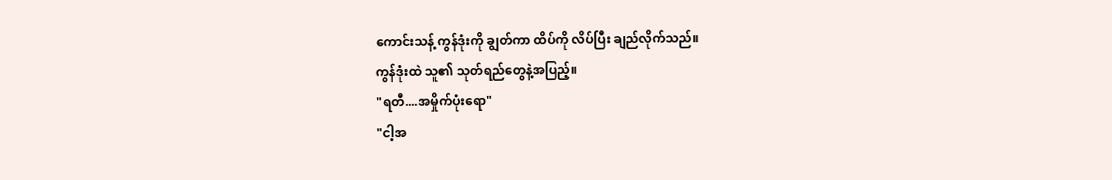ကောင်းသန့် ကွန်ဒုံးကို ချွတ်ကာ ထိပ်ကို လိပ်ပြီး ချည်လိုက်သည်။
ကွန်ဒုံးထဲ သူ၏ သုတ်ရည်တွေနဲ့အပြည့်။
"ရတီ....အမှိုက်ပုံးရော"
"ငါ့အ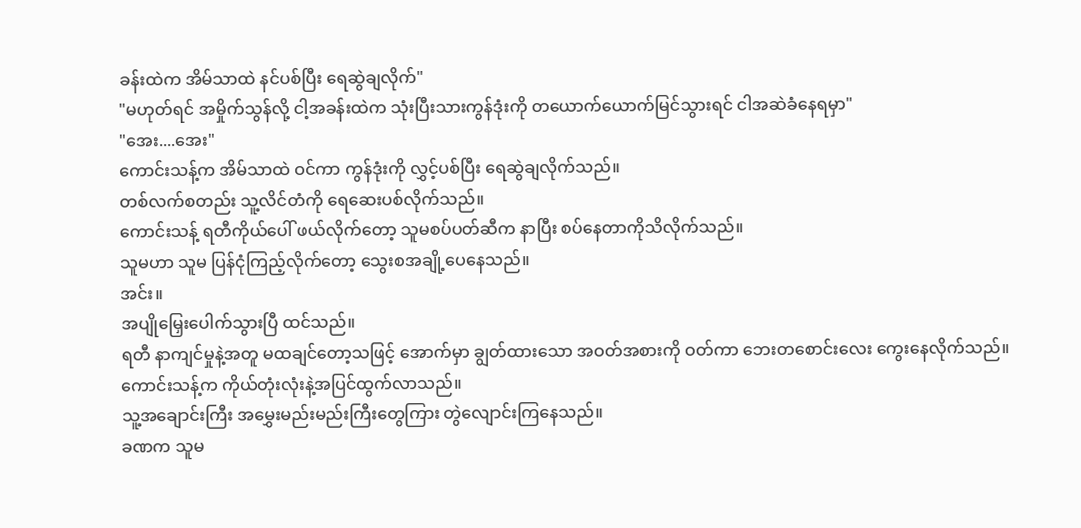ခန်းထဲက အိမ်သာထဲ နင်ပစ်ပြီး ရေဆွဲချလိုက်"
"မဟုတ်ရင် အမှိုက်သွန်လို့ ငါ့အခန်းထဲက သုံးပြီးသားကွန်ဒုံးကို တယောက်ယောက်မြင်သွားရင် ငါအဆဲခံနေရမှာ"
"အေး....အေး"
ကောင်းသန့်က အိမ်သာထဲ ဝင်ကာ ကွန်ဒုံးကို လွှင့်ပစ်ပြီး ရေဆွဲချလိုက်သည်။
တစ်လက်စတည်း သူ့လိင်တံကို ရေဆေးပစ်လိုက်သည်။
ကောင်းသန့် ရတီကိုယ်ပေါ် ဖယ်လိုက်တော့ သူမစပ်ပတ်ဆီက နာပြီး စပ်နေတာကိုသိလိုက်သည်။
သူမဟာ သူမ ပြန်ငုံကြည့်လိုက်တော့ သွေးစအချို့ပေနေသည်။
အင်း။
အပျိုမြှေးပေါက်သွားပြီ ထင်သည်။
ရတီ နာကျင်မှုနဲ့အတူ မထချင်တော့သဖြင့် အောက်မှာ ချွတ်ထားသော အဝတ်အစားကို ဝတ်ကာ ဘေးတစောင်းလေး ကွေးနေလိုက်သည်။
ကောင်းသန့်က ကိုယ်တုံးလုံးနဲ့အပြင်ထွက်လာသည်။
သူ့အချောင်းကြီး အမွှေးမည်းမည်းကြီးတွေကြား တွဲလျောင်းကြနေသည်။
ခဏက သူမ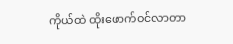ကိုယ်ထဲ ထိုးဖောက်ဝင်လာတာ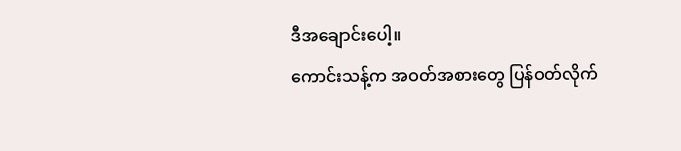ဒီအချောင်းပေါ့။
ကောင်းသန့်က အဝတ်အစားတွေ ပြန်ဝတ်လိုက်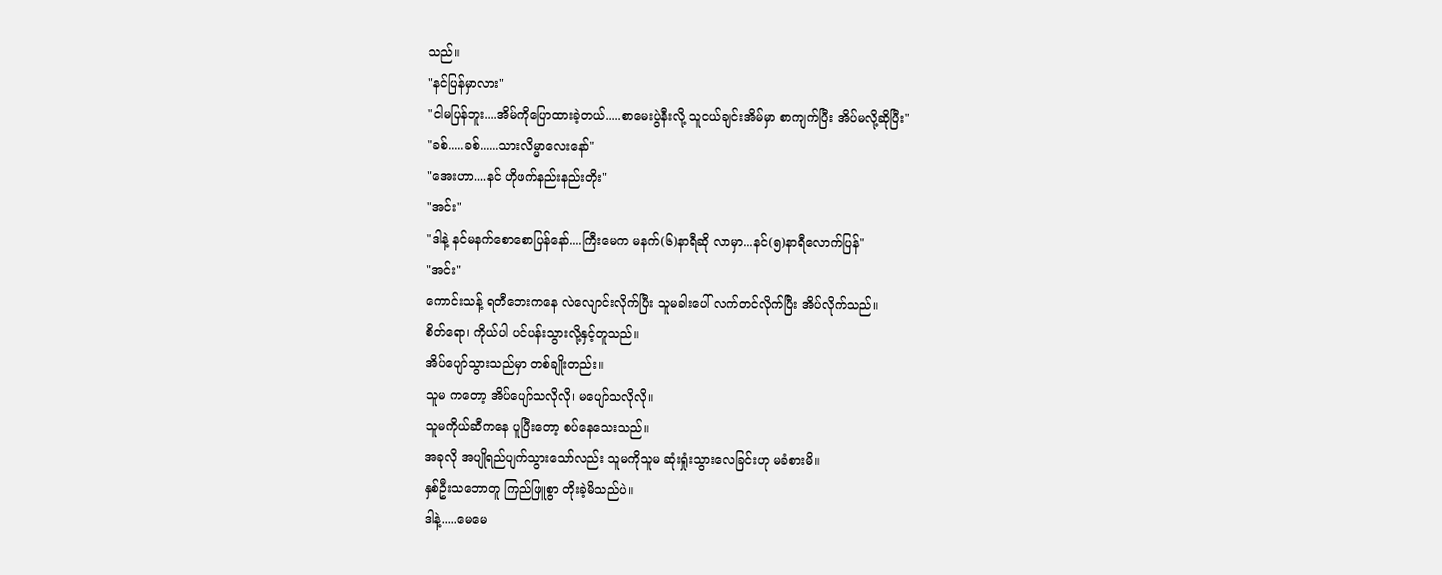သည်။
"နင်ပြန်မှာလား"
"ငါမပြန်ဘူး....အိမ်ကိုပြောထားခဲ့တယ်.....စာမေးပွဲနီးလို့ သူငယ်ချင်းအိမ်မှာ စာကျက်ပြီး အိပ်မလို့ဆိုပြီး"
"ခစ်.....ခစ်......သားလိမ္မာလေးနော်"
"အေးဟာ....နင် ဟိုဖက်နည်းနည်းတိုး"
"အင်း"
"ဒါနဲ့ နင်မနက်စောစောပြန်နော်....ကြီးမေက မနက်(၆)နာရီဆို လာမှာ...နင်(၅)နာရီလောက်ပြန်"
"အင်း"
ကောင်းသန့် ရတီဘေးကနေ လဲလျောင်းလိုက်ပြီး သူမခါးပေါ် လက်တင်လိုက်ပြီး အိပ်လိုက်သည်။
စိတ်ရော၊ ကိုယ်ပါ ပင်ပန်းသွားလို့နှင့်တူသည်။
အိပ်ပျော်သွားသည်မှာ တစ်ချိုးတည်း။
သူမ ကတော့ အိပ်ပျော်သလိုလို၊ မပျော်သလိုလို။
သူမကိုယ်ဆီကနေ ပူပြီးတော့ စပ်နေသေးသည်။
အခုလို အပျိုရည်ပျက်သွားသော်လည်း သူမကိုသူမ ဆုံးရှုံးသွားလေခြင်းဟု မခံစားမိ။
နှစ်ဦးသဘောတူ ကြည်ဖြူစွာ တိုးခဲ့မိသည်ပဲ။
ဒါနဲ့.....မေမေ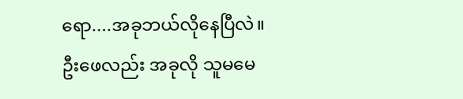ရော....အခုဘယ်လိုနေပြီလဲ။
ဦးဖေလည်း အခုလို သူမမေ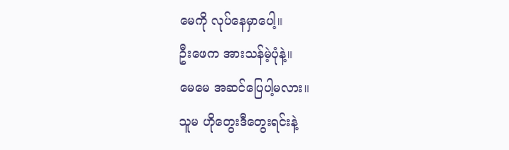မေကို လုပ်နေမှာပေါ့။
ဦးဖေက အားသန်မဲ့ပုံနဲ့။
မေမေ အဆင်ပြေပါ့မလား။
သူမ ဟိုတွေးဒီတွေးရင်းနဲ့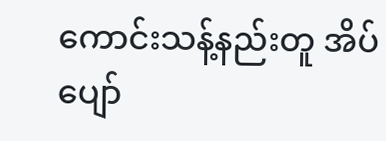ကောင်းသန့်နည်းတူ အိပ်ပျော်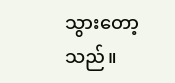သွားတော့သည်။